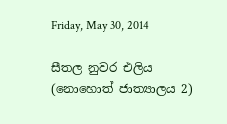Friday, May 30, 2014

සීතල නුවර එලිය (නොහොත් ජාත්‍යාලය 2)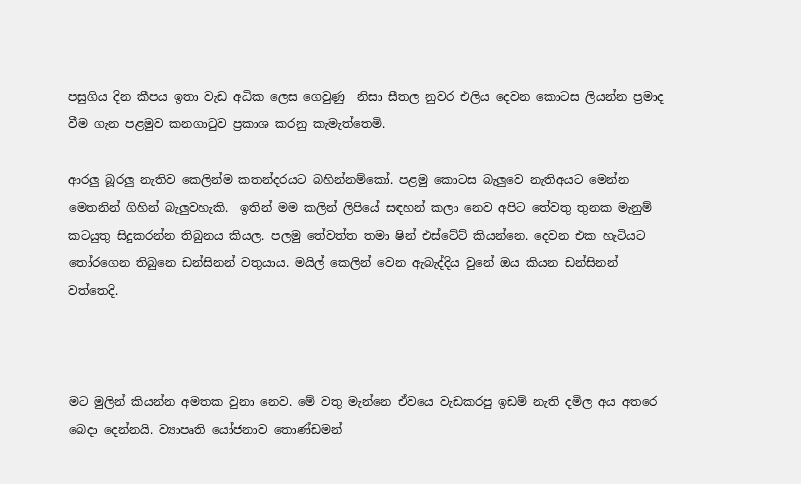පසුගිය දින කීපය ඉතා වැඩ අධික ලෙස ගෙවුණු  නිසා සීතල නුවර එලිය දෙවන කොටස ලියන්න ප්‍රමාද වීම ගැන පළමුව කනගාටුව ප්‍රකාශ කරනු කැමැත්තෙමි.

ආරලු බූරලු නැතිව කෙලින්ම කතන්දරයට බහින්නම්කෝ. පළමු කොටස බැලුවෙ නැතිඅයට මෙන්න මෙතනින් ගිහින් බැලුවහැකි.  ඉතින් මම කලින් ලිපියේ සඳහන් කලා නෙව අපිට තේවතු තුනක මැනුම් කටයුතු සිදුකරන්න තිබුනය කියල. පලමු තේවත්ත තමා ෂින් එස්ටේට් කියන්නෙ. දෙවන එක හැටියට තෝරගෙන තිබුනෙ ඩන්සිනන් වතුයාය. මයිල් කෙලින් වෙන ඇබැද්දිය වුනේ ඔය කියන ඩන්සිනන් වත්තෙදි.



මට මුලින් කියන්න අමතක වුනා නෙව. මේ වතු මැන්නෙ ඒවයෙ වැඩකරපු ඉඩම් නැති දමිල අය අතරෙ බෙදා දෙන්නයි. ව්‍යාපෘති යෝජනාව තොණ්ඩමන්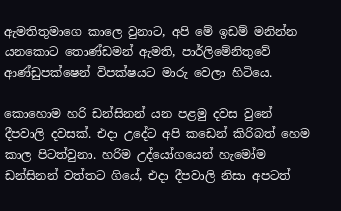ඇමතිතුමාගෙ කාලෙ වුනාට, අපි මේ ඉඩම් මනින්න යනකොට තොණ්ඩමන් ඇමති, පාර්ලිමේනිතුවේ ආණ්ඩුපක්ෂෙන් විපක්ෂයට මාරු වෙලා හිටියෙ.

කොහොම හරි ඩන්සිනන් යන පළමු දවස වුනේ දීපවාලි දවසක්. එදා උදේට අපි කඩෙන් කිරිබත් හෙම කාල පිටත්වුනා. හරිම උද්යෝගයෙන් හැමෝම ඩන්සිනන් වත්තට ගියේ, එදා දීපවාලි නිසා අපටත්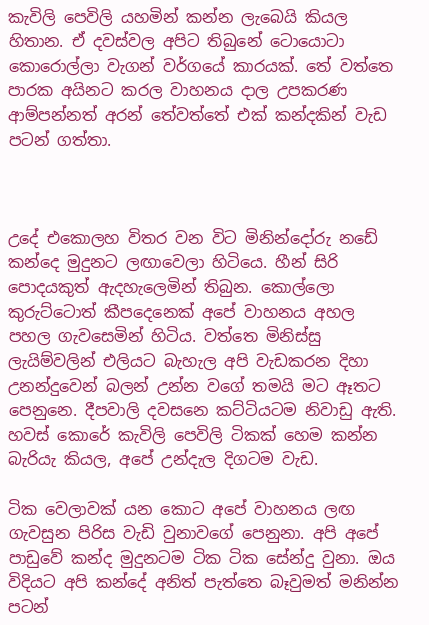කැවිලි පෙවිලි යහමින් කන්න ලැබෙයි කියල හිතාන. ඒ දවස්වල අපිට තිබුනේ ටොයොටා කොරොල්ලා වැගන් වර්ගයේ කාරයක්. තේ වත්තෙ පාරක අයිනට කරල වාහනය දාල උපකරණ ආම්පන්නත් අරන් තේවත්තේ එක් කන්දකින් වැඩ පටන් ගත්තා.



උදේ එකොලහ විතර වන විට මිනින්දෝරු නඩේ කන්දෙ මුදුනට ලඟාවෙලා හිටියෙ. හීන් සිරි පොදයකුත් ඇදහැලෙමින් තිබුන. කොල්ලො කුරුට්ටොත් කීපදෙනෙක් අපේ වාහනය අහල පහල ගැවසෙමින් හිටිය. වත්තෙ මිනිස්සු ලැයිම්වලින් එලියට බැහැල අපි වැඩකරන දිහා උනන්දුවෙන් බලන් උන්න වගේ තමයි මට ඈතට පෙනුනෙ. දීපවාලි දවසනෙ කට්ටියටම නිවාඩු ඇති. හවස් කොරේ කැවිලි පෙවිලි ටිකක් හෙම කන්න බැරියැ කියල, අපේ උන්දැල දිගටම වැඩ.

ටික වෙලාවක් යන කොට අපේ වාහනය ලඟ ගැවසුන පිරිස වැඩි වුනාවගේ පෙනුනා. අපි අපේ පාඩුවේ කන්ද මුදුනටම ටික ටික සේන්දු වුනා. ඔය විදියට අපි කන්දේ අනිත් පැත්තෙ බෑවුමත් මනින්න පටන්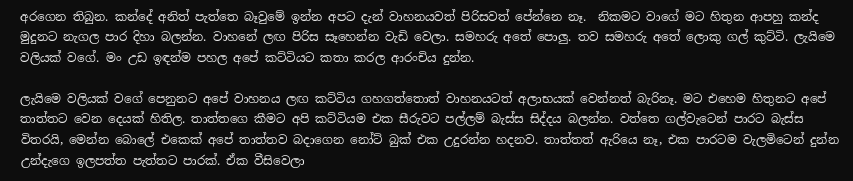අරගෙන තිබුන. කන්දේ අනිත් පැත්තෙ බෑවුමේ ඉන්න අපට දැන් වාහනයවත් පිරිසවත් පේන්නෙ නෑ.  නිකමට වාගේ මට හිතුන ආපහු කන්ද මුදුනට නැගල පාර දිහා බලන්න. වාහනේ ලඟ පිරිස සෑහෙන්න වැඩි වෙලා. සමහරු අතේ පොලු. තව සමහරු අතේ ලොකු ගල් කුට්ටි. ලැයිමෙ වලියක් වගේ. මං උඩ ඉඳන්ම පහල අපේ කට්ටියට කතා කරල ආරංචිය දුන්න.

ලැයිමෙ වලියක් වගේ පෙනුනට අපේ වාහනය ලඟ කට්ටිය ගහගත්තොත් වාහනයටත් අලාභයක් වෙන්නත් බැරිනෑ. මට එහෙම හිතුනට අපේ තාත්තට වෙන දෙයක් හිතිල. තාත්තගෙ කීමට අපි කට්ටියම එක සීරුවට පල්ලම් බැස්ස සිද්දය බලන්න. වත්තෙ ගල්වැටෙන් පාරට බැස්ස විතරයි, මෙන්න බොලේ එකෙක් අපේ තාත්තව බදාගෙන නෝට් බුක් එක උදුරන්න හදනව. තාත්තත් ඇරියෙ නෑ, එක පාරටම වැලමිටෙන් දුන්න උන්දැගෙ ඉලපත්ත පැත්තට පාරක්. ඒක වීසිවෙලා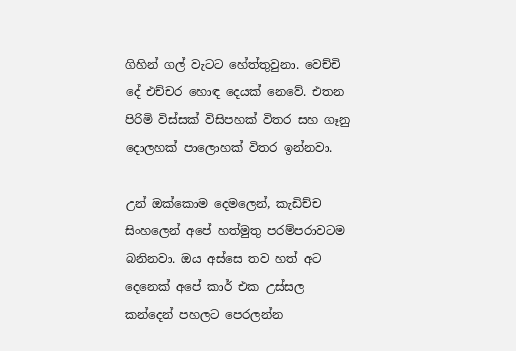ගිහින් ගල් වැටට හේත්තුවුනා. වෙච්චි දේ එච්චර හොඳ දෙයක් නෙවේ. එතන පිරිමි විස්සක් විසිපහක් විතර සහ ගෑනු දොලහක් පාලොහක් විතර ඉන්නවා.

උන් ඔක්කොම දෙමලෙන්, කැඩිච්ච සිංහලෙන් අපේ හත්මුතු පරම්පරාවටම බනිනවා. ඔය අස්සෙ තව හත් අට දෙනෙක් අපේ කාර් එක උස්සල කන්දෙන් පහලට පෙරලන්න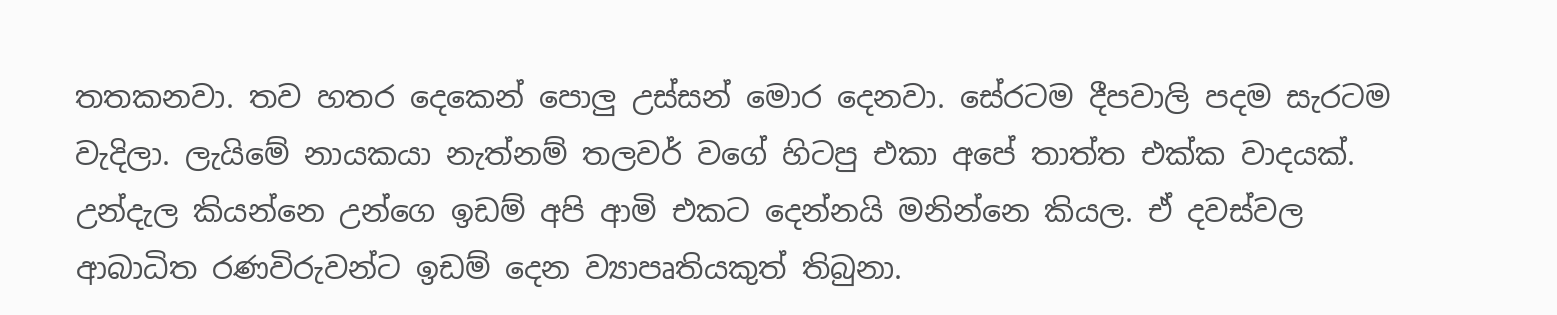තතකනවා. තව හතර දෙකෙන් පොලු උස්සන් මොර දෙනවා. සේරටම දීපවාලි පදම සැරටම වැදිලා. ලැයිමේ නායකයා නැත්නම් තලවර් වගේ හිටපු එකා අපේ තාත්ත එක්ක වාදයක්. උන්දැල කියන්නෙ උන්ගෙ ඉඩම් අපි ආමි එකට දෙන්නයි මනින්නෙ කියල. ඒ දවස්වල ආබාධිත රණවිරුවන්ට ඉඩම් දෙන ව්‍යාපෘතියකුත් තිබුනා.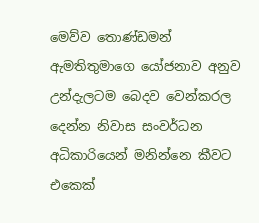මෙව්ව තොණ්ඩමන් ඇමතිතුමාගෙ යෝජනාව අනුව උන්දැලටම බෙදව වෙන්කරල දෙන්න නිවාස සංවර්ධන අධිකාරියෙන් මනින්නෙ කීවට එකෙක්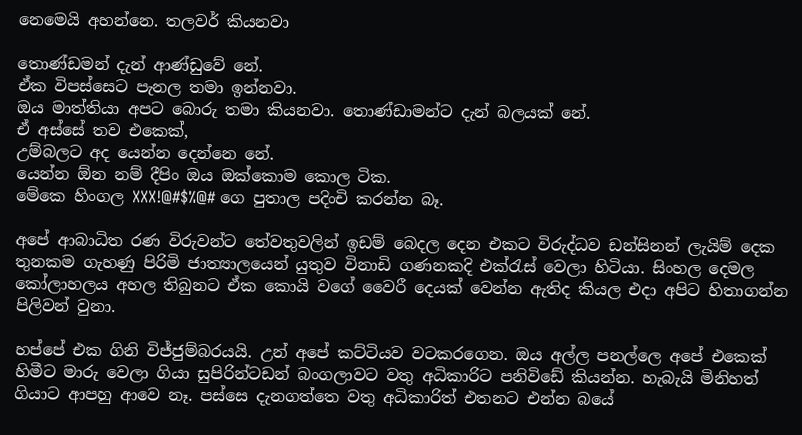නෙමෙයි අහන්නෙ. තලවර් කියනවා

තොණ්ඩමන් දැන් ආණ්ඩුවේ නේ.
ඒක විපස්සෙට පැනල තමා ඉන්නවා.
ඔය මාත්තියා අපට බොරු තමා කියනවා. තොණ්ඩාමන්ට දැන් බලයක් නේ.
ඒ අස්සේ තව එකෙක්,
උම්බලට අද යෙන්න දෙන්නෙ නේ.
යෙන්න ඕන නම් දීපිං ඔය ඔක්කොම කොල ටික.
මේකෙ හිංගල XXX!@#$%@# ගෙ පුතාල පදිංචි කරන්න බෑ.

අපේ ආබාධිත රණ විරුවන්ට තේවතුවලින් ඉඩම් බෙදල දෙන එකට විරුද්ධව ඩන්සිනන් ලැයිම් දෙක තුනකම ගැහණු පිරිමි ජාත්‍යාලයෙන් යුතුව විනාඩි ගණනකදි එක්රැස් වෙලා හිටියා. සිංහල දෙමල කෝලාහලය අහල තිබුනට ඒක කොයි වගේ වෛරී දෙයක් වෙන්න ඇතිද කියල එදා අපිට හිතාගන්න පිලිවන් වුනා.

හප්පේ එක ගිනි විජ්ජුම්බරයයි. උන් අපේ කට්ටියව වටකරගෙන. ඔය අල්ල පනල්ලෙ අපේ එකෙක් හිමීට මාරු වෙලා ගියා සුපිරින්ටඩන් බංගලාවට වතු අධිකාරිට පනිවිඩේ කියන්න. හැබැයි මිනිහත් ගියාට ආපහු ආවෙ නෑ. පස්සෙ දැනගත්තෙ වතු අධිකාරිත් එතනට එන්න බයේ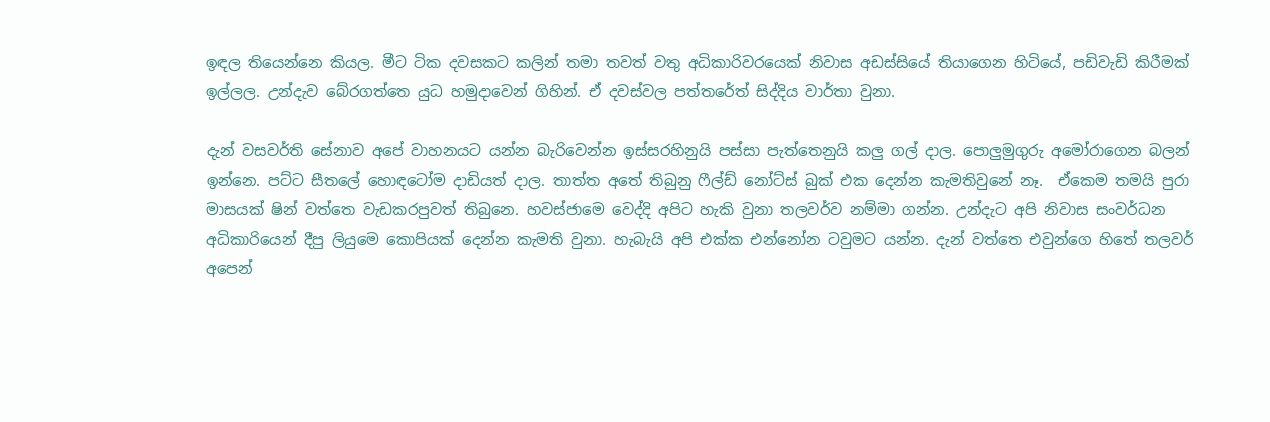ඉඳල තියෙන්නෙ කියල. මීට ටික දවසකට කලින් තමා තවත් වතු අධිකාරිවරයෙක් නිවාස අඩස්සියේ තියාගෙන හිටියේ, පඩිවැඩි කිරීමක් ඉල්ලල. උන්දැව බේරගත්තෙ යුධ හමුදාවෙන් ගිහින්. ඒ දවස්වල පත්තරේත් සිද්දිය වාර්තා වුනා.

දැන් වසවර්ති සේනාව අපේ වාහනයට යන්න බැරිවෙන්න ඉස්සරහිනුයි පස්සා පැත්තෙනුයි කලු ගල් දාල. පොලුමුගුරු අමෝරාගෙන බලන් ඉන්නෙ. පට්ට සීතලේ හොඳටෝම දාඩියත් දාල. තාත්ත අතේ තිබුනු ෆීල්ඩ් නෝට්ස් බුක් එක දෙන්න කැමතිවුනේ නෑ.  ඒකෙම තමයි පුරා මාසයක් ෂින් වත්තෙ වැඩකරපුවත් තිබුනෙ. හවස්ජාමෙ වෙද්දි අපිට හැකි වුනා තලවර්ව නම්මා ගන්න. උන්දැට අපි නිවාස සංවර්ධන අධිකාරියෙන් දීපු ලියුමෙ කොපියක් දෙන්න කැමති වුනා. හැබැයි අපි එක්ක එන්නෝන ටවුමට යන්න. දැන් වත්තෙ එවුන්ගෙ හිතේ තලවර් අපෙන්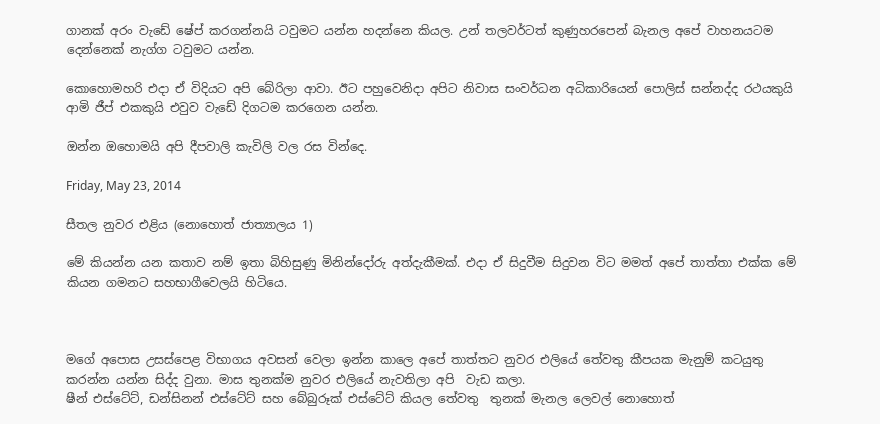ගානක් අරං වැඩේ ෂේප් කරගන්නයි ටවුමට යන්න හදන්නෙ කියල. උන් තලවර්ටත් කුණුහරපෙන් බැනල අපේ වාහනයටම දෙන්නෙක් නැග්ග ටවුමට යන්න.

කොහොමහරි එදා ඒ විදියට අපි බේරිලා ආවා. ඊට පහුවෙනිදා අපිට නිවාස සංවර්ධන අධිකාරියෙන් පොලිස් සන්නද්ද රථයකුයි ආමි ජීප් එකකුයි එවුව වැඩේ දිගටම කරගෙන යන්න.

ඔන්න ඔහොමයි අපි දීපවාලි කැවිලි වල රස වින්දෙ.

Friday, May 23, 2014

සීතල නුවර එළිය (නොහොත් ජාත්‍යාලය 1)

මේ කියන්න යන කතාව නම් ඉතා බිහිසුණු මිනින්දෝරු අත්දැකීමක්. එදා ඒ සිදුවීම සිදුවන විට මමත් අපේ තාත්තා එක්ක මේ කියන ගමනට සහභාගීවෙලයි හිටියෙ.



මගේ අපොස උසස්පෙළ විභාගය අවසන් වෙලා ඉන්න කාලෙ අපේ තාත්තට නුවර එලියේ තේවතු කීපයක මැනුම් කටයුතු කරන්න යන්න සිද්ද වුනා. මාස තුනක්ම නුවර එලියේ නැවතිලා අපි  වැඩ කලා.
ෂීන් එස්ටේට්, ඩන්සිනන් එස්ටේට් සහ බේබුරූක් එස්ටේට් කියල තේවතු  තුනක් මැනල ලෙවල් නොහොත්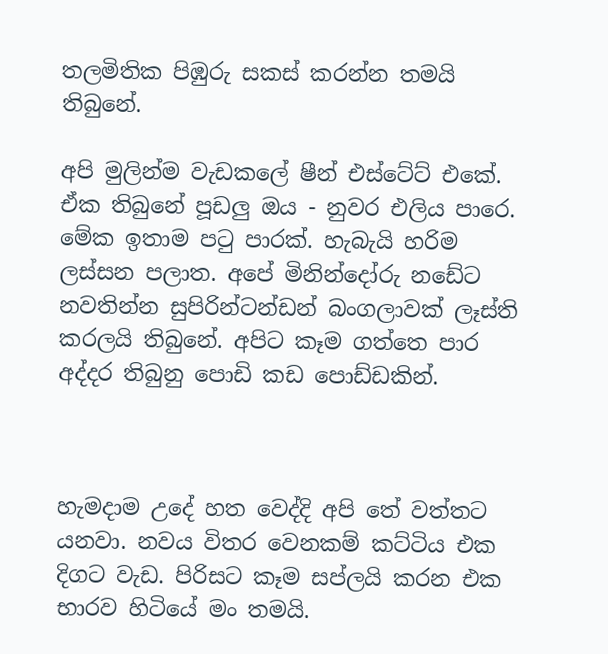තලමිතික පිඹුරු සකස් කරන්න තමයි තිබුනේ.

අපි මුලින්ම වැඩකලේ ෂීන් එස්ටේට් එකේ. ඒක තිබුනේ පූඩලු ඔය - නුවර එලිය පාරෙ. මේක ඉතාම පටු පාරක්. හැබැයි හරිම ලස්සන පලාත. අපේ මිනින්දෝරු නඩේට නවතින්න සුපිරින්ටන්ඩන් බංගලාවක් ලෑස්ති කරලයි තිබුනේ. අපිට කෑම ගත්තෙ පාර අද්දර තිබුනු පොඩි කඩ පොඩ්ඩකින්.



හැමදාම උදේ හත වෙද්දි අපි තේ වත්තට යනවා. නවය විතර වෙනකම් කට්ටිය එක දිගට වැඩ. පිරිසට කෑම සප්ලයි කරන එක භාරව හිටියේ මං තමයි.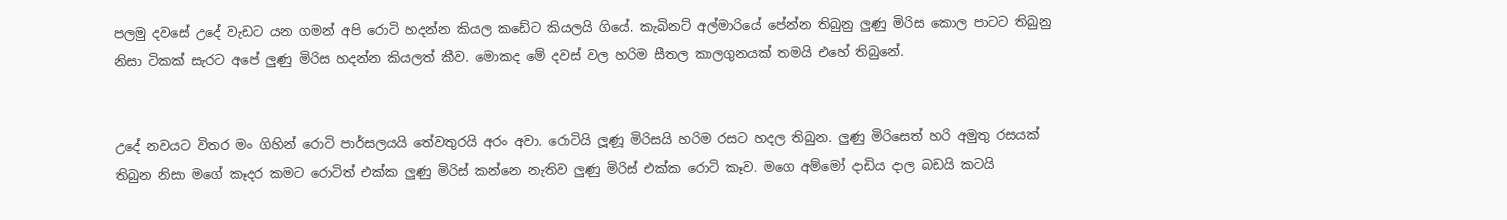පලමු දවසේ උදේ වැඩට යන ගමන් අපි රොටි හදන්න කියල කඩේට කියලයි ගියේ. කැබිනට් අල්මාරියේ පේන්න තිබුනු ලුණු මිරිස කොල පාටට තිබුනු නිසා ටිකක් සැරට අපේ ලුණු මිරිස හදන්න කියලත් කීව. මොකද මේ දවස් වල හරිම සීතල කාලගුනයක් තමයි එහේ තිබුනේ.


උදේ නවයට විතර මං ගිහින් රොටි පාර්සලයයි තේවතුරයි අරං අවා. රොටියි ලූණූ මිරිසයි හරිම රසට හදල තිබුන. ලුණු මිරිසෙත් හරි අමුතු රසයක් තිබුන නිසා මගේ කෑදර කමට රොටිත් එක්ක ලුණු මිරිස් කන්නෙ නැතිව ලුණු මිරිස් එක්ක රොටි කෑව. මගෙ අම්මෝ දාඩිය දාල බඩයි කටයි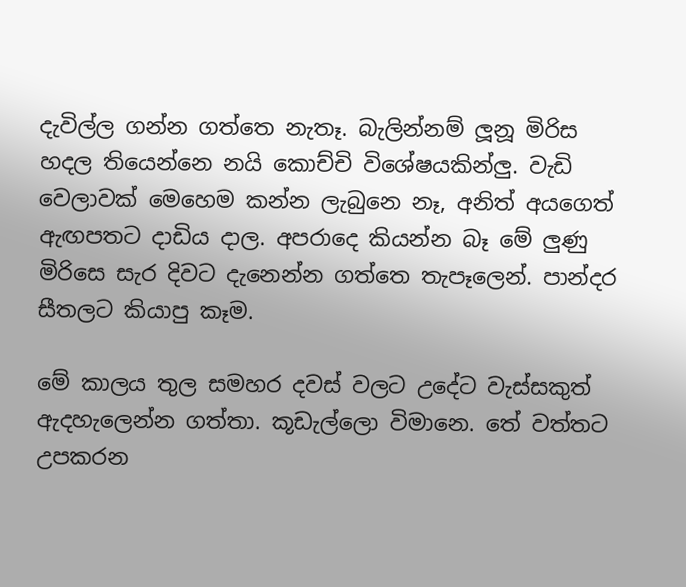දැවිල්ල ගන්න ගත්තෙ නැතෑ. බැලින්නම් ලූනූ මිරිස හදල තියෙන්නෙ නයි කොච්චි විශේෂයකින්ලු. වැඩි වෙලාවක් මෙහෙම කන්න ලැබුනෙ නෑ, අනිත් අයගෙත් ඇඟපතට දාඩිය දාල. අපරාදෙ කියන්න බෑ මේ ලුණු මිරිසෙ සැර දිවට දැනෙන්න ගත්තෙ තැපෑලෙන්. පාන්දර සීතලට කියාපු කෑම.

මේ කාලය තුල සමහර දවස් වලට උදේට වැස්සකුත් ඇදහැලෙන්න ගත්තා. කූඩැල්ලො විමානෙ. තේ වත්තට උපකරන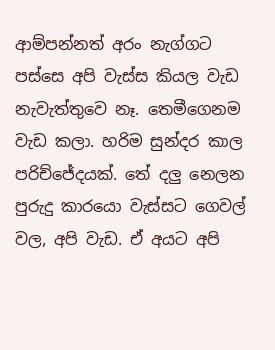ආම්පන්නත් අරං නැග්ගට පස්සෙ අපි වැස්ස කියල වැඩ නැවැත්තුවෙ නෑ. තෙමීගෙනම වැඩ කලා. හරිම සුන්දර කාල පරිච්ජේදයක්. තේ දලු නෙලන පුරුදු කාරයො වැස්සට ගෙවල් වල, අපි වැඩ. ඒ අයට අපි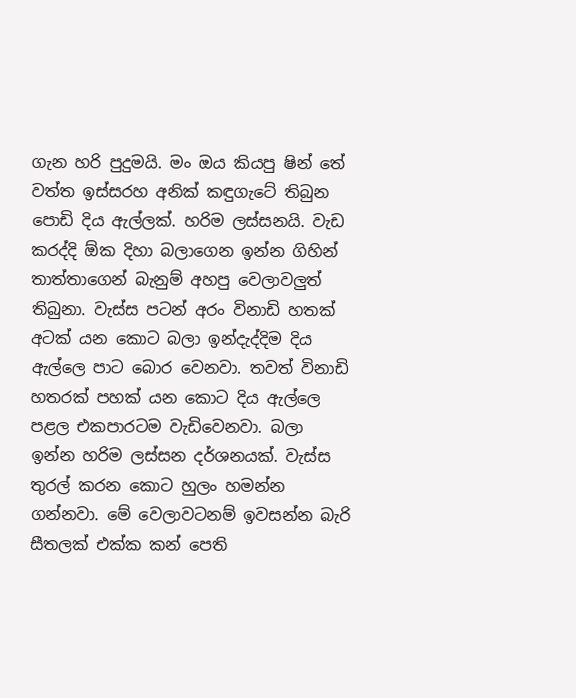ගැන හරි පුදුමයි. මං ඔය කියපු ෂින් තේ වත්ත ඉස්සරහ අනික් කඳුගැටේ තිබුන පොඩි දිය ඇල්ලක්. හරිම ලස්සනයි. වැඩ කරද්දි ඕක දිහා බලාගෙන ඉන්න ගිහින් තාත්තාගෙන් බැනුම් අහපු වෙලාවලුත් තිබුනා. වැස්ස පටන් අරං විනාඩි හතක් අටක් යන කොට බලා ඉන්දැද්දිම දිය ඇල්ලෙ පාට බොර වෙනවා. තවත් විනාඩි හතරක් පහක් යන කොට දිය ඇල්ලෙ පළල එකපාරටම වැඩිවෙනවා. බලා ඉන්න හරිම ලස්සන දර්ශනයක්. වැස්ස තුරල් කරන කොට හුලං හමන්න ගන්නවා. මේ වෙලාවටනම් ඉවසන්න බැරි සීතලක් එක්ක කන් පෙති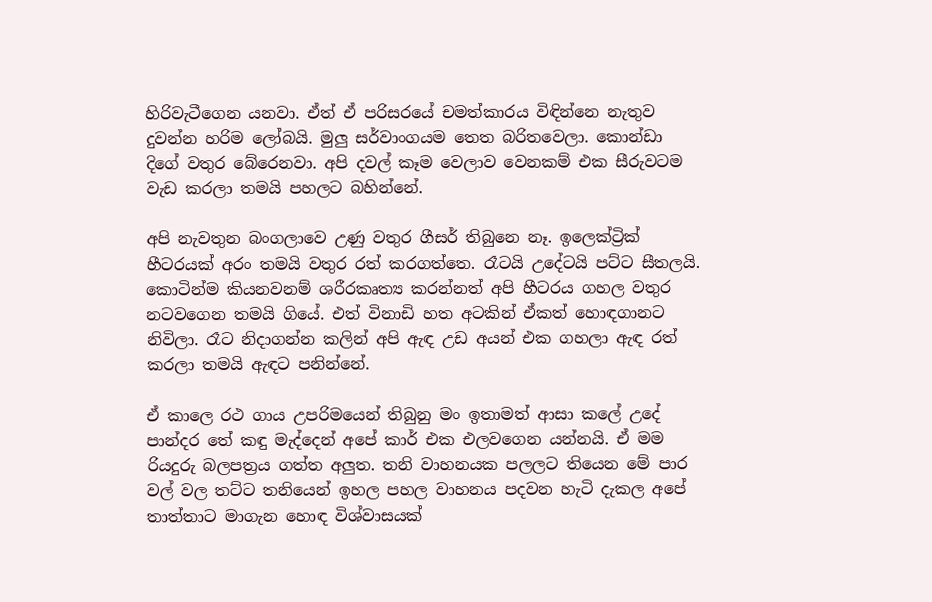හිරිවැටීගෙන යනවා. ඒත් ඒ පරිසරයේ චමත්කාරය විඳින්නෙ නැතුව දුවන්න හරිම ලෝබයි. මුලු සර්වාංගයම තෙත බරිතවෙලා. කොන්ඩා දිගේ වතුර බේරෙනවා. අපි දවල් කෑම වෙලාව වෙනකම් එක සීරුවටම වැඩ කරලා තමයි පහලට බහින්නේ.

අපි නැවතුන බංගලාවෙ උණු වතුර ගීසර් තිබුනෙ නෑ. ඉලෙක්ට්‍රික් හීටරයක් අරං තමයි වතුර රත් කරගත්තෙ. රෑටයි උදේටයි පට්ට සීතලයි. කොටින්ම කියනවනම් ශරීරකෘත්‍ය කරන්නත් අපි හීටරය ගහල වතුර නටවගෙන තමයි ගියේ. එත් විනාඩි හත අටකින් ඒකත් හොඳගානට නිවිලා. රෑට නිදාගන්න කලින් අපි ඇඳ උඩ අයන් එක ගහලා ඇඳ රත් කරලා තමයි ඇඳට පනින්නේ.

ඒ කාලෙ රථ ගාය උපරිමයෙන් තිබුනු මං ඉතාමත් ආසා කලේ උදේ පාන්දර තේ කඳු මැද්දෙන් අපේ කාර් එක එලවගෙන යන්නයි. ඒ මම රියදුරු බලපත්‍රය ගත්ත අලුත. තනි වාහනයක පලලට තියෙන මේ පාර වල් වල තට්ට තනියෙන් ඉහල පහල වාහනය පදවන හැටි දැකල‍ අපේ තාත්තාට මාගැන හොඳ විශ්වාසයක්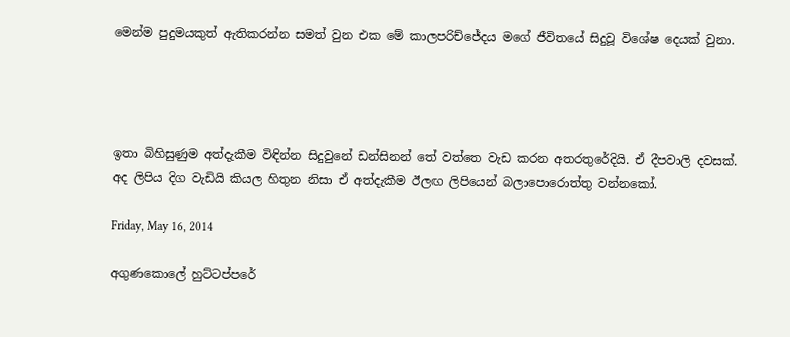මෙන්ම පුදුමයකුත් ඇතිකරන්න සමත් වුන එක මේ කාලපරිච්ජේදය මගේ ජීවිතයේ සිදුවූ විශේෂ දෙයක් වුනා.




ඉතා බිහිසුණුම අත්දැකීම විඳින්න සිදුවුනේ ඩන්සිනන් තේ වත්තෙ වැඩ කරන අතරතුරේදියි. ඒ දීපවාලි දවසක්. අද ලිපිය දිග වැඩියි කියල හිතුන නිසා ඒ අත්දැකීම ඊලඟ ලිපියෙන් බලාපොරොත්තු වන්නකෝ.

Friday, May 16, 2014

අගුණකොලේ හුට්ටප්පරේ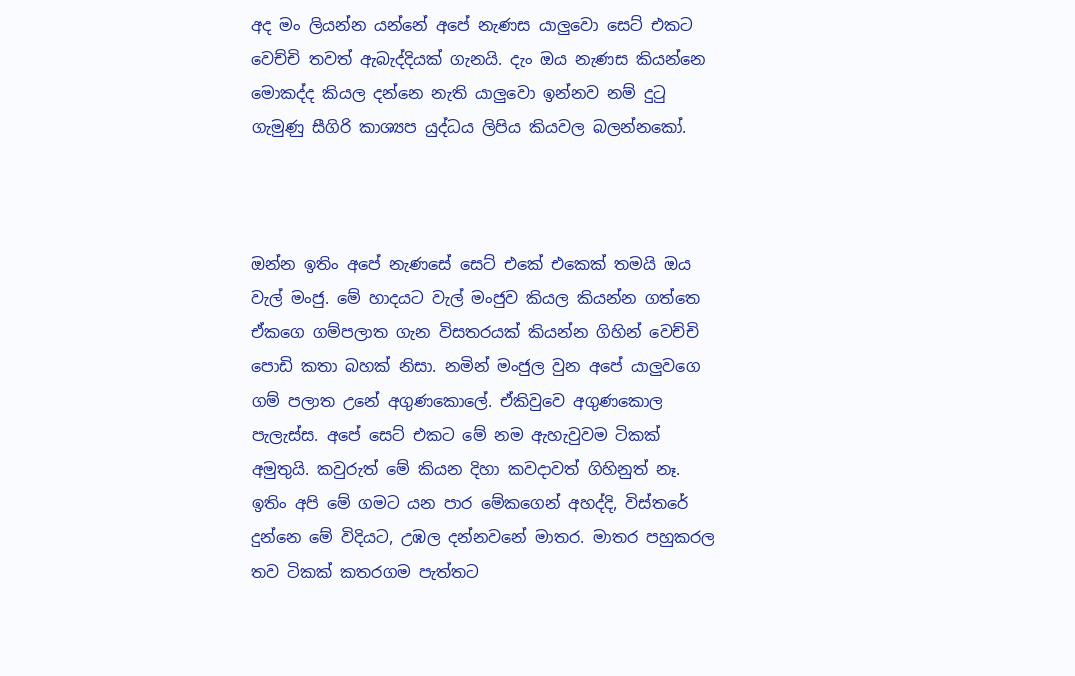අද මං ලියන්න යන්නේ අපේ නැණස යාලුවො සෙට් එකට වෙච්චි තවත් ඇබැද්දියක් ගැනයි. දැං ඔය නැණස කියන්නෙ මොකද්ද කියල දන්නෙ නැති යාලුවො ඉන්නව නම් දුටු ගැමුණු සීගිරි කාශ්‍යප යුද්ධය ලිපිය කියවල බලන්නකෝ.



ඔන්න ඉතිං අපේ නැණසේ සෙට් එකේ එකෙක් තමයි ඔය වැල් මංජු. මේ හාදයට වැල් මංජුව කියල කියන්න ගත්තෙ ඒකගෙ ගම්පලාත ගැන විසතරයක් කියන්න ගිහින් වෙච්චි පොඩි කතා බහක් නිසා. නමින් මංජුල වුන අපේ යාලුවගෙ ගම් පලාත උනේ අගුණකොලේ. ඒකිවුවෙ අගුණකොල පැලැස්ස. අපේ සෙට් එකට මේ නම ඇහැවුවම ටිකක් අමුතුයි. කවුරුත් මේ කියන දිහා කවදාවත් ගිහිනුත් නෑ. ඉතිං අපි මේ ගමට යන පාර මේකගෙන් අහද්දි, විස්තරේ දුන්නෙ මේ විදියට, උඹල දන්නවනේ මාතර. මාතර පහුකරල තව ටිකක් කතරගම පැත්තට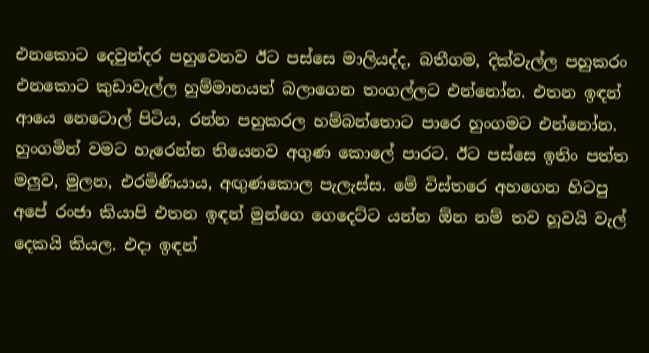එනකොට දෙවුන්දර පහුවෙනව ඊට පස්සෙ මාලියද්ද, බතීගම, දික්වැල්ල පහුකරං එනකොට කුඩාවැල්ල හුම්මානයත් බලාගෙන තංගල්ලට එන්නෝන. එතන ඉඳන් ආයෙ නෙටොල් පිටිය, රන්න පහුකරල හම්බන්තොට පාරෙ හුංගමට එන්නෝන. හුංගමින් වමට හැරෙන්න තියෙනව අගුණ කොලේ පාරට. ඊට පස්සෙ ඉතිං පත්ත මලුව, මුලන, එරමිණියාය, අඟුණකොල පැලැස්ස. මේ විස්තරෙ අහගෙන හිටපු අපේ රංජා කියාපි එතන ඉඳන් මුන්ගෙ ගෙදෙට්ට යන්න ඕන නම් තව හූවයි වැල් දෙකයි කියල. එදා ඉඳන්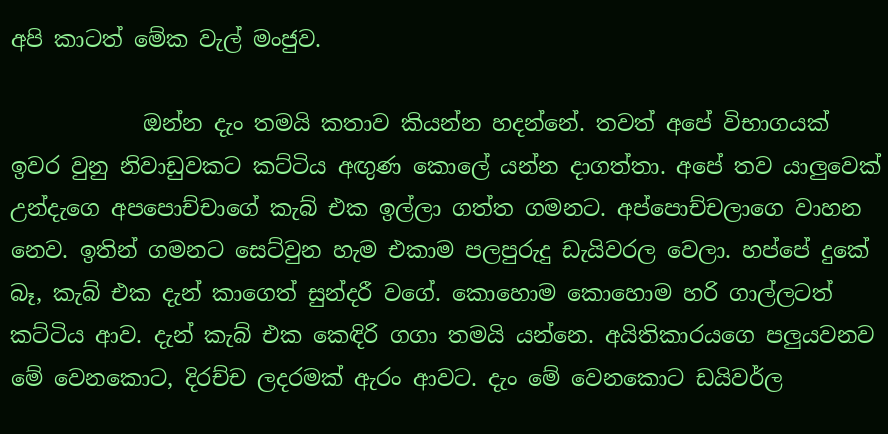අපි කාටත් මේක වැල් මංජුව.

            ඔන්න දැං තමයි කතාව කියන්න හදන්නේ. තවත් අපේ විභාගයක් ඉවර වුනු නිවාඩුවකට කට්ටිය අඟුණ කොලේ යන්න දාගත්තා. අපේ තව යාලුවෙක් උන්දැගෙ අපපොච්චාගේ කැබ් එක ඉල්ලා ගත්ත ගමනට. අප්පොච්චලාගෙ වාහන නෙව. ඉතින් ගමනට සෙට්වුන හැම එකාම පලපුරුදු ඩැයිවරල වෙලා. හප්පේ දුකේ බෑ, කැබ් එක දැන් කාගෙත් සුන්දරී වගේ. කොහොම කොහොම හරි ගාල්ලටත් කට්ටිය ආව. දැන් කැබ් එක කෙඳිරි ගගා තමයි යන්නෙ. අයිතිකාරයගෙ පලුයවනව මේ වෙනකොට, දිරච්ච ලදරමක් ඇරං ආවට. දැං මේ වෙනකොට ඩයිවර්ල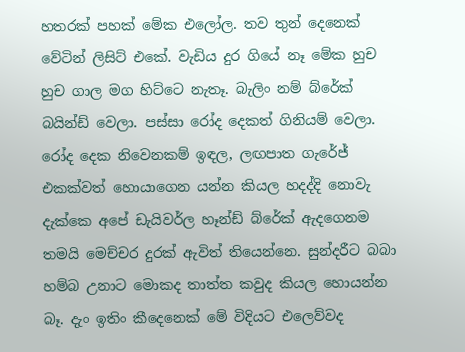හතරක් පහක් මේක එලෝල. තව තුන් දෙනෙක් වේටින් ලිසිට් එකේ. වැඩිය දුර ගියේ නෑ මේක හුච හුච ගාල මග හිට්ටෙ නැතෑ. බැලිං නම් බ්රේක් බයින්ඩ් වෙලා. පස්සා රෝද දෙකත් ගිනියම් වෙලා. රෝද දෙක නිවෙනකම් ඉඳල, ලඟපාත ගැරේජ් එකක්වත් හොයාගෙන යන්න කියල හදද්දි නොවැ දැක්කෙ අපේ ඩැයිවර්ල හෑන්ඩ් බ්රේක් ඇදගෙනම තමයි මෙච්චර දුරක් ඇවිත් තියෙන්නෙ. සුන්දරීට බබා හම්බ උනාට මොකද තාත්ත කවුද කියල හොයන්න බෑ. දැං ඉතිං කීදෙනෙක් මේ විදියට එලෙව්වද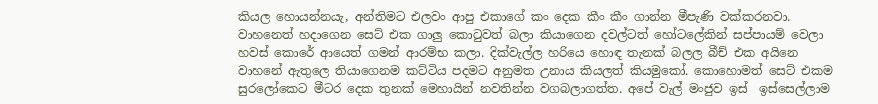කියල හොයන්නයැ, අන්තිමට එලවං ආපු එකාගේ කං දෙක කීං කීං ගාන්න මීපැණි වක්කරනවා. වාහනෙත් හදාගෙන සෙට් එක ගාලු කොටුවත් බලා කියාගෙන දවල්ටත් හෝටලේකින් සප්පායම් වෙලා හවස් කොරේ ආයෙත් ගමන් ආරම්භ කලා. දික්වැල්ල හරියෙ හොඳ තැනක් බලල බීච් එක අයිනෙ වාහනේ ඇතුලෙ තියාගෙනම කට්ටිය පදමට අනුමත උනාය කියලත් කියමුකෝ. කොහොමත් සෙට් එකම සුරලෝකෙට මීටර දෙක තුනක් මෙහායින් නවතින්න වගබලාගත්ත. අපේ වැල් මංජුව ඉස්  ඉස්සෙල්ලාම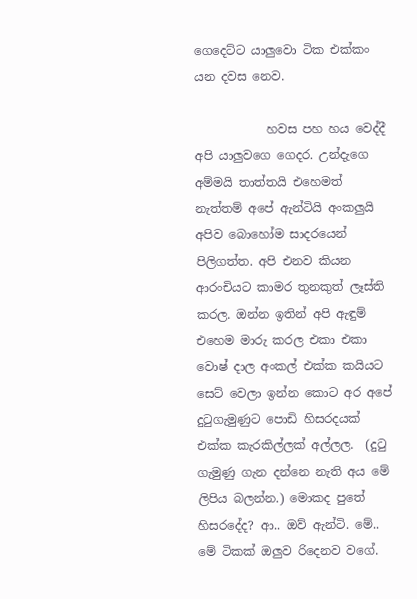ගෙදෙට්ට යාලුවො ටික එක්කං යන දවස නෙව.

            හවස පහ හය වෙද්දී අපි යාලුවගෙ ගෙදර. උන්දැගෙ අම්මයි තාත්තයි එහෙමත් නැත්තම් අපේ ඇන්ටියි අංකලුයි අපිව බොහෝම සාදරයෙන් පිලිගත්ත. අපි එනව කියන ආරංචියට කාමර තුනකුත් ලෑස්ති කරල. ඔන්න ඉතින් අපි ඇඳුම් එහෙම මාරු කරල එකා එකා වොෂ් දාල අංකල් එක්ක කයියට සෙට් වෙලා ඉන්න කොට අර අපේ දුටුගැමුණුට පොඩි හිසරදයක් එක්ක කැරකිල්ලක් අල්ලල.  (දුටු ගැමුණු ගැන දන්නෙ නැති අය මේ ලිපිය බලන්න.) මොකද පුතේ හිසරදේද? ආ.. ඔව් ඇන්ටි. මේ.. මේ ටිකක් ඔලුව රිදෙනව වගේ.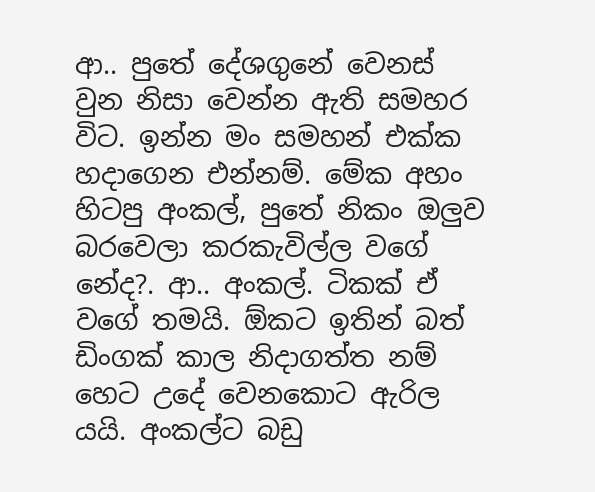ආ.. පුතේ දේශගුනේ වෙනස් වුන නිසා වෙන්න ඇති සමහර විට. ඉන්න මං සමහන් එක්ක හදාගෙන එන්නම්. මේක අහං හිටපු අංකල්, පුතේ නිකං ඔලුව බරවෙලා කරකැවිල්ල වගේ නේද?. ආ.. අංකල්. ටිකක් ඒ වගේ තමයි. ඕකට ඉතින් බත් ඩිංගක් කාල නිදාගත්ත නම් හෙට උදේ වෙනකොට ඇරිල යයි. අංකල්ට බඩු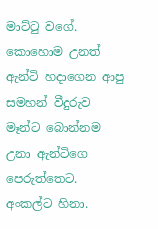මාට්ටු වගේ. කොහොම උනත් ඇන්ටි හදාගෙන ආපු සමහන් වීදුරුව මෑන්ට බොන්නම උනා ඇන්ටිගෙ පෙරුත්තෙට. අංකල්ට හිනා.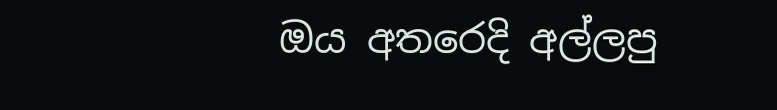ඔය අතරෙදි අල්ලපු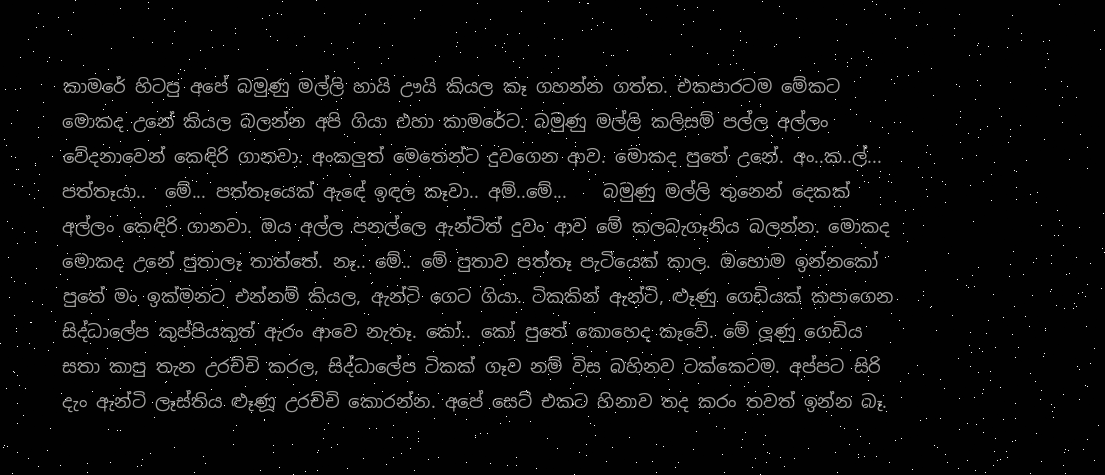කාමරේ හිටපු අපේ බමුණු මල්ලි හායි ඌයි කියල කෑ ගහන්න ගත්ත. එකපාරටම මේකට මොකද උනේ කියල බලන්න අපි ගියා එහා කාමරේට. බමුණු මල්ලි කලිසම් පල්ල අල්ලං වේදනාවෙන් කෙඳිරි ගානවා. අංකලුත් මෙතෙන්ට දුවගෙන ආව. මොකද පුතේ උනේ. අං..ක..ල්... පත්තෑයා..  මේ... පත්තෑයෙක් ඇඳේ ඉඳල කෑවා.. අම්..මේ...    බමුණු මල්ලි තුනෙන් දෙකක් අල්ලං කෙඳිරි ගානවා. ඔය අල්ල පනල්ලෙ ඇන්ටිත් දුවං ආව මේ කලබැගෑනිය බලන්න. මොකද මොකද උනේ පුතාලෑ තාත්තේ. නෑ.. මේ.. මේ පුතාව පත්තෑ පැටියෙක් කාල. ඔහොම ඉන්නකෝ පුතේ මං ඉක්මනට එන්නම් කියල, ඇන්ටි ගෙට ගියා. ටිකකින් ඇන්ටි, ළූණු ගෙඩියක් කපාගෙන සිද්ධාලේප කුප්පියකුත් ඇරං ආවෙ නැතෑ. කෝ.. කෝ පුතේ කොහෙද කෑවේ. මේ ලූණු ගෙඩිය සතා කාපු තැන උරච්චි කරල, සිද්ධාලේප ටිකක් ගෑව නම් විස බහිනව ටක්කෙටම. අප්පට සිරි දැං ඇන්ටි ලෑස්තිය ළූණූ උරච්චි කොරන්න. අපේ සෙට් එකට හිනාව තද කරං තවත් ඉන්න බෑ.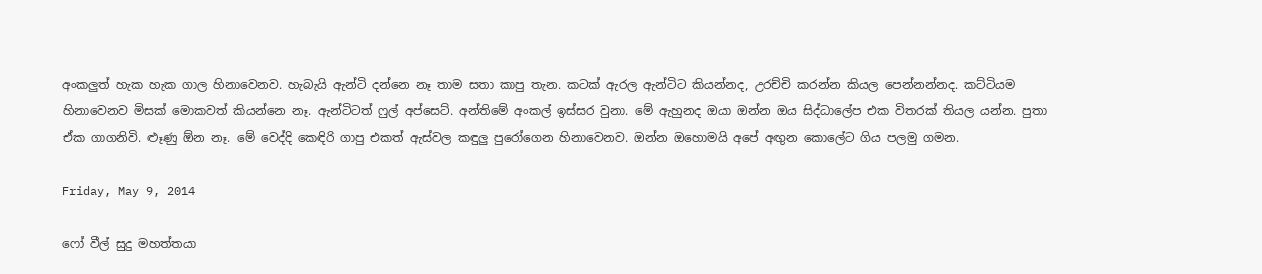අංකලුත් හැක හැක ගාල හිනාවෙනව. හැබැයි ඇන්ටි දන්නෙ නෑ තාම සතා කාපු තැන. කටක් ඇරල ඇන්ටිට කියන්නද, උරච්චි කරන්න කියල පෙන්නන්නද. කට්ටියම හිනාවෙනව මිසක් මොකවත් කියන්නෙ නෑ. ඇන්ටිටත් ෆුල් අප්සෙට්. අන්තිමේ අංකල් ඉස්සර වුනා. මේ ඇහුනද ඔයා ඔන්න ඔය සිද්ධාලේප එක විතරක් තියල යන්න. පුතා ඒක ගාගනිවි. ළූණු ඕන නෑ. මේ වෙද්දි කෙඳිරි ගාපු එකත් ඇස්වල කඳුලු පුරෝගෙන හිනාවෙනව. ඔන්න ඔහොමයි අපේ අඟුන කොලේට ගිය පලමු ගමන.

Friday, May 9, 2014

ෆෝ වීල් සුදු මහත්තයා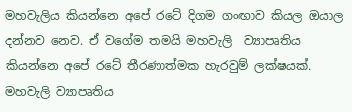මහවැලිය කියන්නෙ අපේ රටේ දිගම ගංඟාව කියල ඔයාල දන්නව නෙව. ඒ වගේම තමයි මහවැලි  ව්‍යාපෘතිය කියන්නෙ අපේ රටේ තීරණාත්මක හැරවුම් ලක්ෂයක්. මහවැලි ව්‍යාපෘතිය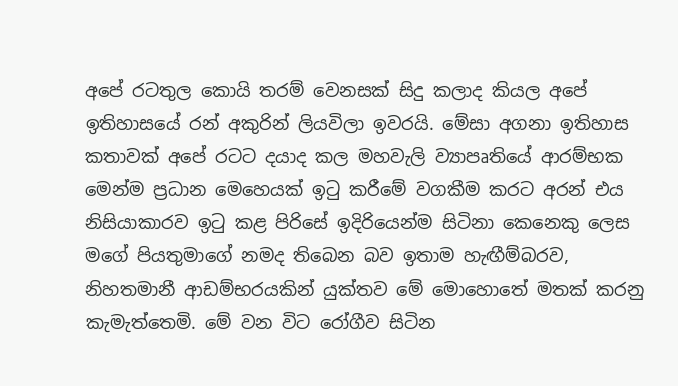අපේ රටතුල කොයි තරම් වෙනසක් සිදු කලාද කියල අපේ ඉතිහාසයේ රන් අකුරින් ලියවිලා ඉවරයි. මේසා අගනා ඉතිහාස කතාවක් අපේ රටට දයාද කල මහවැලි ව්‍යාපෘතියේ ආරම්භක මෙන්ම ප්‍රධාන මෙහෙයක් ඉටු කරීමේ වගකීම කරට අරන් එය නිසියාකාරව ඉටු කළ පිරිසේ ඉදිරියෙන්ම සිටිනා කෙනෙකු ලෙස මගේ පියතුමාගේ නමද තිබෙන බව ඉතාම හැඟීම්බරව, නිහතමානී ආඩම්භරයකින් යුක්තව මේ මොහොතේ මතක් කරනු කැමැත්තෙමි. මේ වන විට රෝගීව සිටින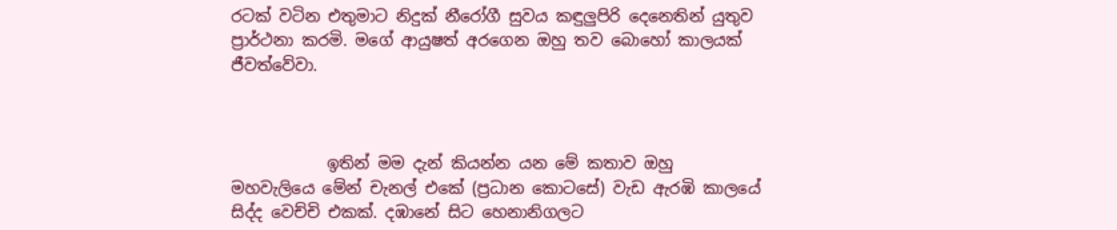රටක් වටින එතුමාට නිදුක් නීරෝගී සුවය කඳුලුපිරි දෙනෙතින් යුතුව ප්‍රාර්ථනා කරමි. මගේ ආයුෂත් අරගෙන ඔහු තව බොහෝ කාලයක් ජීවත්වේවා.



            ඉතින් මම දැන් කියන්න යන මේ කතාව ඔහු මහවැලියෙ මේන් චැනල් එකේ (ප්‍රධාන කොටසේ) වැඩ ඇරඹි කාලයේ සිද්ද වෙච්චි එකක්. දඹානේ සිට හෙනානිගලට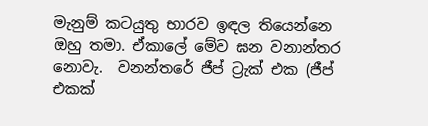මැනුම් කටයුතු භාරව ඉඳල තියෙන්නෙ ඔහු තමා. ඒකාලේ මේව ඝන වනාන්තර නොවැ.  වනන්තරේ ජීප් ට්‍රැක් එක (ජීප් එකක්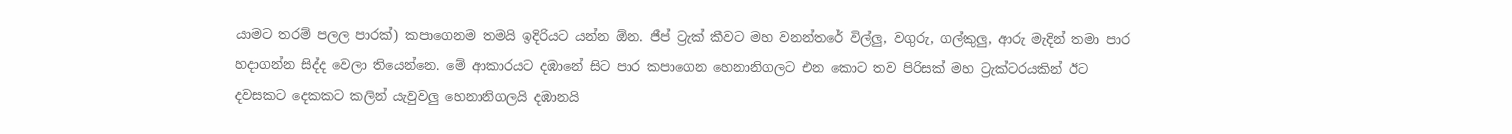යාමට තරම් පලල පාරක්) කපාගෙනම තමයි ඉදිරියට යන්න ඕන. ජීප් ට්‍රැක් කීවට මහ වනන්තරේ විල්ලු, වගුරු, ගල්කුලු, ආරු මැදින් තමා පාර හදාගන්න සිද්ද වෙලා තියෙන්නෙ. මේ ආකාරයට දඹානේ සිට පාර කපාගෙන හෙනානිගලට එන කොට තව පිරිසක් මහ ට්‍රැක්ටරයකින් ඊට දවසකට දෙකකට කලින් යැවුවලු හෙනානිගලයි දඹානයි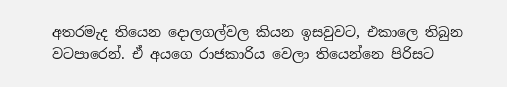අතරමැද තියෙන දොලගල්වල කියන ඉසවුවට, එකාලෙ තිබුන වටපාරෙන්. ඒ අයගෙ රාජකාරිය වෙලා තියෙන්නෙ පිරිසට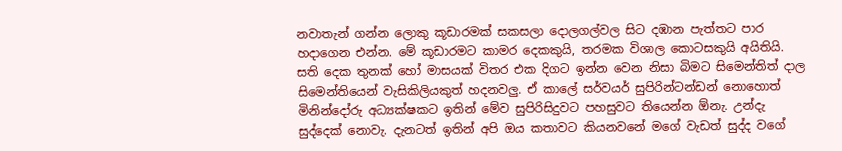නවාතැන් ගන්න ලොකු කූඩාරමක් සකසලා දොලගල්වල සිට දඹාන පැත්තට පාර හදාගෙන එන්න. මේ කූඩාරමට කාමර දෙකකුයි, තරමක විශාල කොටසකුයි අයිතියි. සති දෙක තුනක් හෝ මාසයක් විතර එක දිගට ඉන්න වෙන නිසා බිමට සිමෙන්තිත් දාල සිමෙන්තියෙන් වැසිකිලියකුත් හදනවලු. ඒ කාලේ සර්වයර් සුපිරින්ටන්ඩන් නොහොත් මිනින්දෝරු අධ්‍යක්ෂකට ඉතින් මේව සුපිරිසිදුවට පහසුවට තියෙන්න ඕනැ. උන්දැ සුද්දෙක් නොවැ. දැනටත් ඉතින් අපි ඔය කතාවට කියනවනේ මගේ වැඩත් සුද්ද වගේ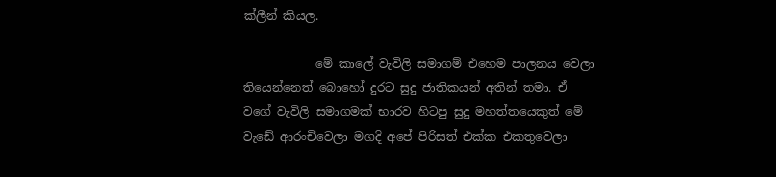ක්ලීන් කියල.

            මේ කාලේ වැවිලි සමාගම් එහෙම පාලනය වෙලා තියෙන්නෙත් බොහෝ දුරට සුදු ජාතිකයන් අතින් තමා. ඒ වගේ වැවිලි සමාගමක් භාරව හිටපු සුදු මහත්තයෙකුත් මේ වැඩේ ආරංචිවෙලා මගදි අපේ පිරිසත් එක්ක එකතුවෙලා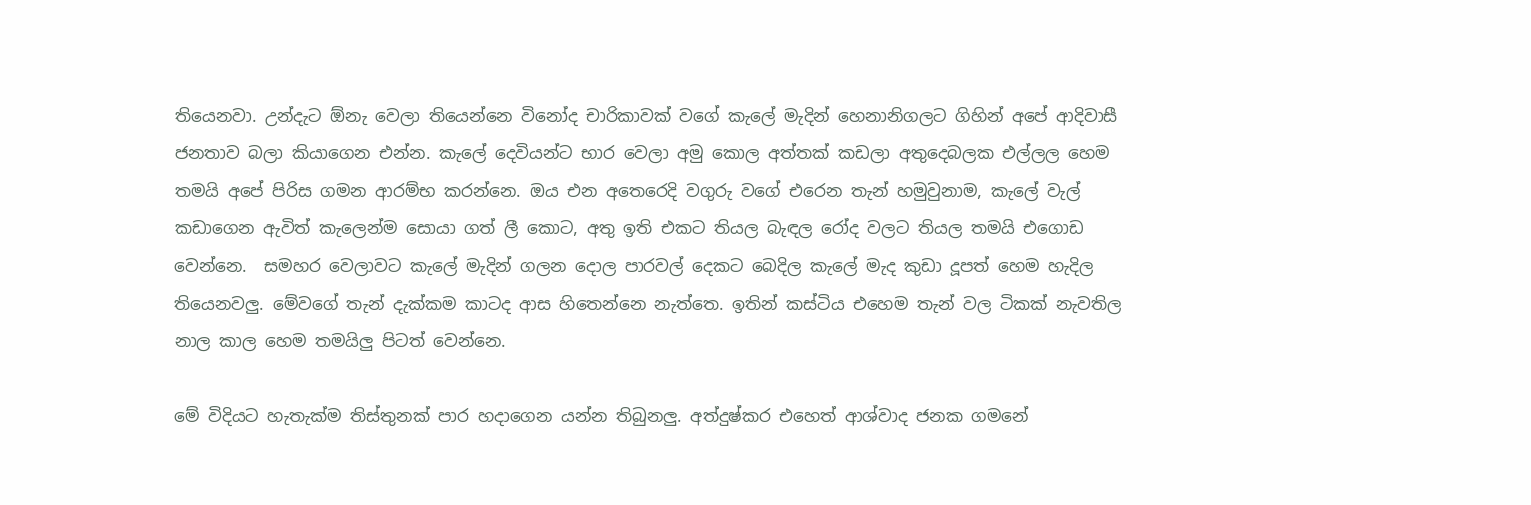තියෙනවා. උන්දැට ඕනැ වෙලා තියෙන්නෙ විනෝද චාරිකාවක් වගේ කැලේ මැදින් හෙනානිගලට ගිහින් අපේ ආදිවාසී ජනතාව බලා කියාගෙන එන්න. කැලේ දෙවියන්ට භාර වෙලා අමු කොල අත්තක් කඩලා අතුදෙබලක එල්ලල හෙම තමයි අපේ පිරිස ගමන ආරම්භ කරන්නෙ. ඔය එන අතෙරෙදි වගුරු වගේ එරෙන තැන් හමුවුනාම, කැලේ වැල් කඩාගෙන ඇවිත් කැලෙන්ම සොයා ගත් ලී කොට, අතු ඉති එකට තියල බැඳල රෝද වලට තියල තමයි එගොඩ වෙන්නෙ.  සමහර වෙලාවට කැලේ මැදින් ගලන දොල පාරවල් දෙකට බෙදිල කැලේ මැද කුඩා දූපත් හෙම හැදිල තියෙනවලු. මේවගේ තැන් දැක්කම කාටද ආස හිතෙන්නෙ නැත්තෙ. ඉතින් කස්ටිය එහෙම තැන් වල ටිකක් නැවතිල නාල කාල හෙම තමයිලු පිටත් වෙන්නෙ.

මේ විදියට හැතැක්ම තිස්තුනක් පාර හදාගෙන යන්න තිබුනලු. අත්දුෂ්කර එහෙත් ආශ්වාද ජනක ගමනේ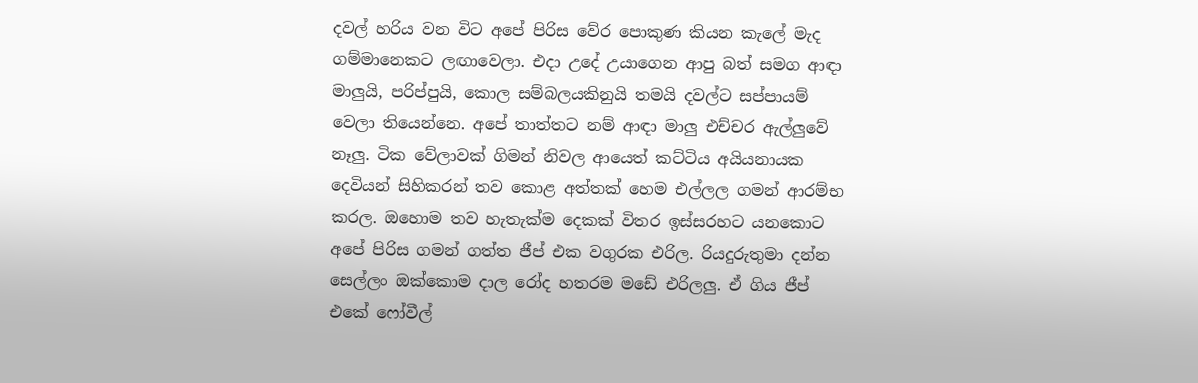දවල් හරිය වන විට අපේ පිරිස වේර පොකුණ කියන කැලේ මැද ගම්මානෙකට ලඟාවෙලා. එදා උදේ උයාගෙන ආපු බත් සමග ආඳා මාලුයි, පරිප්පුයි, කොල සම්බලයකිනුයි තමයි දවල්ට සප්පායම් වෙලා තියෙන්නෙ. අපේ තාත්තට නම් ආඳා මාලු එච්චර ඇල්ලුවේ නෑලු. ටික වේලාවක් ගිමන් නිවල ආයෙත් කට්ටිය අයියනායක දෙවියන් සිහිකරන් තව කොළ අත්තක් හෙම එල්ලල ගමන් ආරම්භ කරල. ඔහොම තව හැතැක්ම දෙකක් විතර ඉස්සරහට යනකොට අපේ පිරිස ගමන් ගත්ත ජීප් එක වගුරක එරිල. රියදුරුතුමා දන්න සෙල්ලං ඔක්කොම දාල රෝද හතරම මඩේ එරිලලු. ඒ ගිය ජීප් එකේ ෆෝවීල්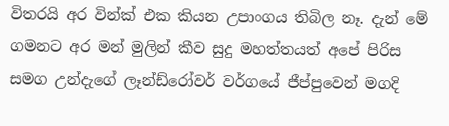විතරයි අර වින්ක් එක කියන උපාංගය තිබිල නෑ. දැන් මේ ගමනට අර මන් මුලින් කීව සුදු මහත්තයත් අපේ පිරිස සමග උන්දැගේ ලෑන්ඩ්රෝවර් වර්ගයේ ජීප්පුවෙන් මගදි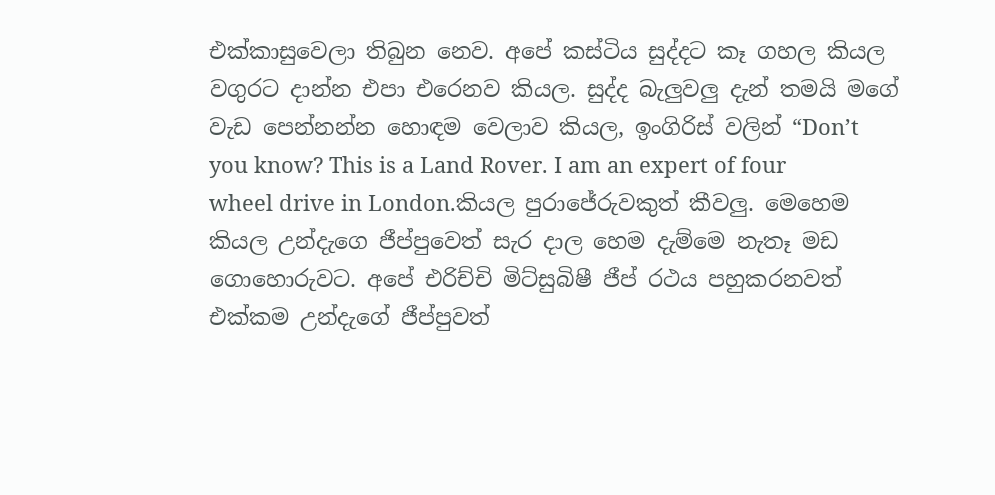එක්කාසුවෙලා තිබුන නෙව. අපේ කස්ටිය සුද්දට කෑ ගහල කියල වගුරට දාන්න එපා එරෙනව කියල. සුද්ද බැලුවලු දැන් තමයි මගේ වැඩ පෙන්නන්න හොඳම වෙලාව කියල, ඉංගිරිස් වලින් “Don’t you know? This is a Land Rover. I am an expert of four wheel drive in London.කියල පුරාජේරුවකුත් කීවලු. මෙහෙම කියල උන්දැගෙ ජීප්පුවෙත් සැර දාල හෙම දැම්මෙ නැතෑ මඩ ගොහොරුවට. අපේ එරිච්චි මිට්සුබිෂී ජීප් රථය පහුකරනවත් එක්කම උන්දැගේ ජීප්පුවත්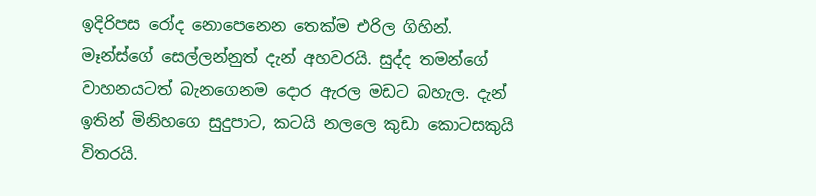ඉදිරිපස රෝද නොපෙනෙන තෙක්ම එරිල ගිහින්. මෑන්ස්ගේ සෙල්ලන්නුත් දැන් අහවරයි. සුද්ද තමන්ගේ වාහනයටත් බැනගෙනම දොර ඇරල මඩට බහැල. දැන් ඉතින් මිනිහගෙ සුදුපාට, කටයි නලලෙ කුඩා කොටසකුයි විතරයි.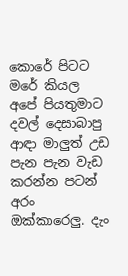කොරේ පිටට මරේ කියල අපේ පියතුමාට දවල් දෙසාබාපු ආඳා මාලුත් උඩ පැන පැන වැඩ කරන්න පටන් අරං ඔක්කාරෙලු. දැං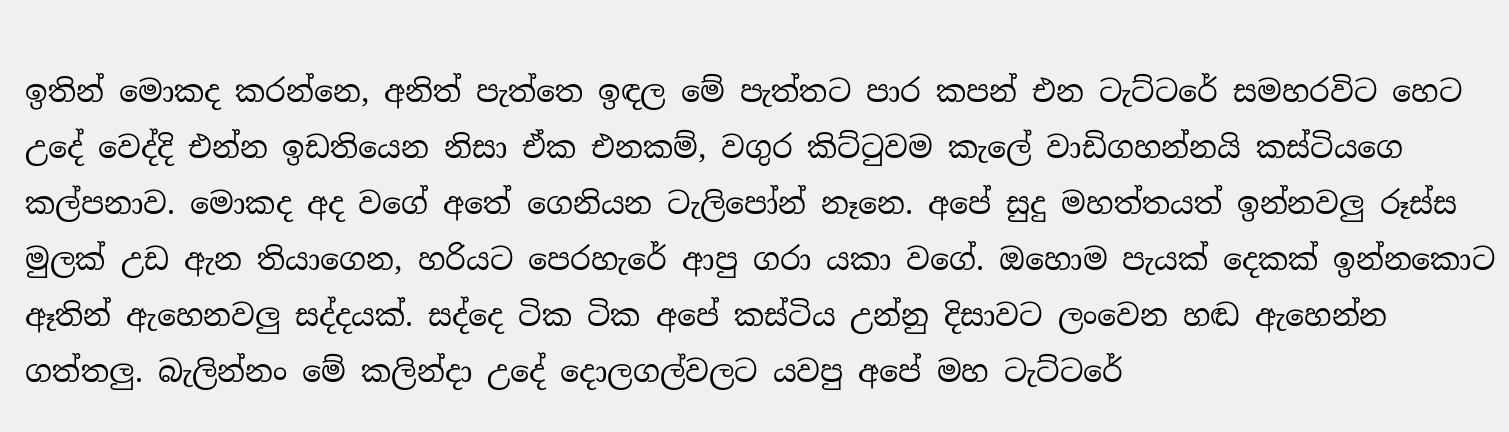ඉතින් මොකද කරන්නෙ, අනිත් පැත්තෙ ඉඳල මේ පැත්තට පාර කපන් එන ටැට්ටරේ සමහරවිට හෙට උදේ වෙද්දි එන්න ඉඩතියෙන නිසා ඒක එනකම්, වගුර කිට්ටුවම කැලේ වාඩිගහන්නයි කස්ටියගෙ කල්පනාව. මොකද අද වගේ අතේ ගෙනියන ටැලිපෝන් නෑනෙ. අපේ සුදු මහත්තයත් ඉන්නවලු රූස්ස මුලක් උඩ ඇන තියාගෙන, හරියට පෙරහැරේ ආපු ගරා යකා වගේ. ඔහොම පැයක් දෙකක් ඉන්නකොට ඈතින් ඇහෙනවලු සද්දයක්. සද්දෙ ටික ටික අපේ කස්ටිය උන්නු දිසාවට ලංවෙන හඬ ඇහෙන්න ගත්තලු. බැලින්නං මේ කලින්දා උදේ දොලගල්වලට යවපු අපේ මහ ටැට්ටරේ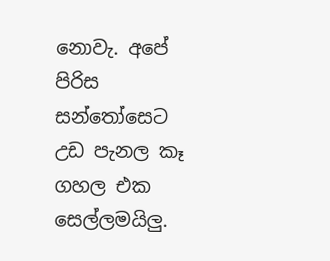නොවැ. අපේ පිරිස සන්තෝසෙට උඩ පැනල කෑ ගහල එක සෙල්ලමයිලු.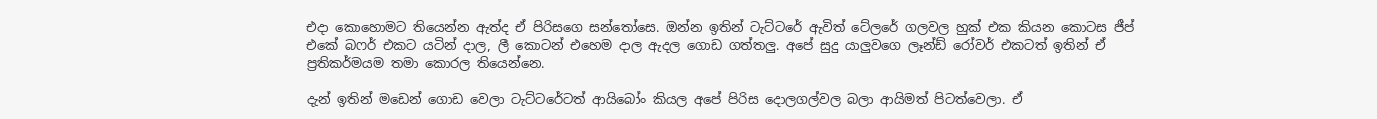එදා කොහොමට තියෙන්න ඇත්ද ඒ පිරිසගෙ සන්තෝසෙ. ඔන්න ඉතින් ටැට්ටරේ ඇවිත් ටේලරේ ගලවල හුක් එක කියන කොටස ජීප් එකේ බෆර් එකට යටින් දාල, ලී කොටන් එහෙම දාල ඇදල ගොඩ ගත්තලු. අපේ සුදු යාලුවගෙ ලෑන්ඩ් රෝවර් එකටත් ඉතින් ඒ ප්‍රතිකර්මයම තමා කොරල තියෙන්නෙ.

දැන් ඉතින් මඩෙන් ගොඩ වෙලා ටැට්ටරේටත් ආයිබෝං කියල අපේ පිරිස දොලගල්වල බලා ආයිමත් පිටත්වෙලා. ඒ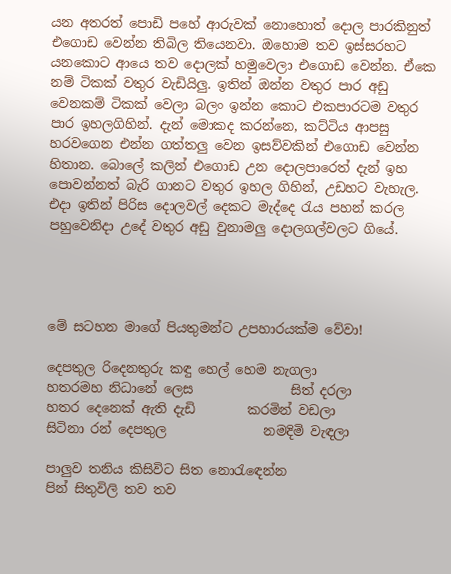යන අතරත් පොඩි පහේ ආරුවක් නොහොත් දොල පාරකිනුත් එගොඩ වෙන්න තිබිල තියෙනවා. ඔහොම තව ඉස්සරහට යනකොට ආයෙ තව දොලක් හමුවෙලා එගොඩ වෙන්න. ඒකෙ නම් ටිකක් වතුර වැඩියිලු. ඉතින් ඔන්න වතුර පාර අඩු වෙනකම් ටිකක් වෙලා බලං ඉන්න කොට එකපාරටම වතුර පාර ඉහලගිහින්. දැන් මොකද කරන්නෙ, කට්ටිය ආපසු හරවගෙන එන්න ගත්තලු වෙන ඉසව්වකින් එගොඩ වෙන්න හිතාන. බොලේ කලින් එගොඩ උන දොලපාරෙත් දැන් ඉහ පොවන්නත් බැරි ගානට වතුර ඉහල ගිහින්, උඩහට වැහැල. එදා ඉතින් පිරිස දොලවල් දෙකට මැද්දෙ රැය පහන් කරල පහුවෙනිදා උදේ වතුර අඩු වුනාමලු දොලගල්වලට ගියේ.




මේ සටහන මාගේ පියතුමන්ට උපහාරයක්ම වේවා!

දෙපතුල රිදෙනතුරු කඳු හෙල් හෙම නැගලා
හතරමහ නිධානේ ලෙස               සිත් දරලා
හතර දෙනෙක් ඇති දැඩි        කරමින් වඩලා
සිටිනා රන් දෙපතුල               නමදිමි වැඳලා

පාලුව තනිය කිසිවිට සිත නොරැඳෙන්න
පින් සිතුවිලි තව තව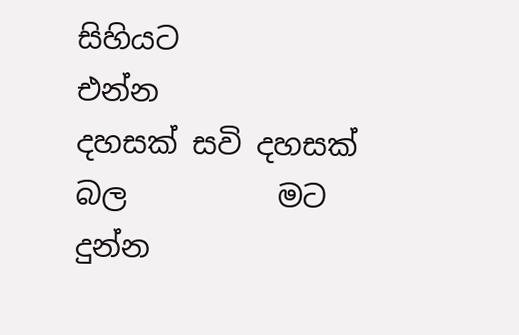සිහියට        එන්න
දහසක් සවි දහසක් බල          මට දුන්න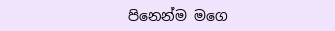පිනෙන්ම මගෙ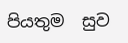පියතුම  සුව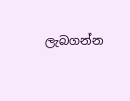ලැබගන්න